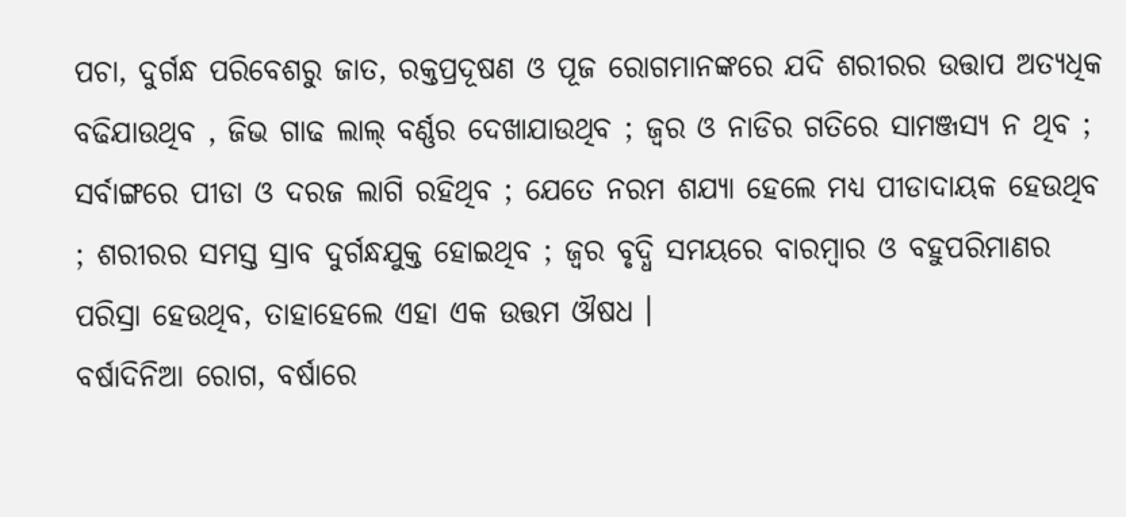ପଚା, ଦୁର୍ଗନ୍ଧ ପରିବେଶରୁ ଜାତ, ରକ୍ତପ୍ରଦୂଷଣ ଓ ପୂଜ ରୋଗମାନଙ୍କରେ ଯଦି ଶରୀରର ଉତ୍ତାପ ଅତ୍ୟଧିକ ବଢିଯାଉଥିବ , ଜିଭ ଗାଢ ଲାଲ୍ ବର୍ଣ୍ଣର ଦେଖାଯାଉଥିବ ; ଜ୍ଵର ଓ ନାଡିର ଗତିରେ ସାମଞ୍ଜସ୍ୟ ନ ଥିବ ; ସର୍ବାଙ୍ଗରେ ପୀଡା ଓ ଦରଜ ଲାଗି ରହିଥିବ ; ଯେତେ ନରମ ଶଯ୍ୟା ହେଲେ ମଧ୍ୟ ପୀଡାଦାୟକ ହେଉଥିବ ; ଶରୀରର ସମସ୍ତ ସ୍ରାବ ଦୁର୍ଗନ୍ଧଯୁକ୍ତ ହୋଇଥିବ ; ଜ୍ଵର ବୃଦ୍ଧି ସମୟରେ ବାରମ୍ବାର ଓ ବହୁପରିମାଣର ପରିସ୍ରା ହେଉଥିବ, ତାହାହେଲେ ଏହା ଏକ ଉତ୍ତମ ଔଷଧ ।
ବର୍ଷାଦିନିଆ ରୋଗ, ବର୍ଷାରେ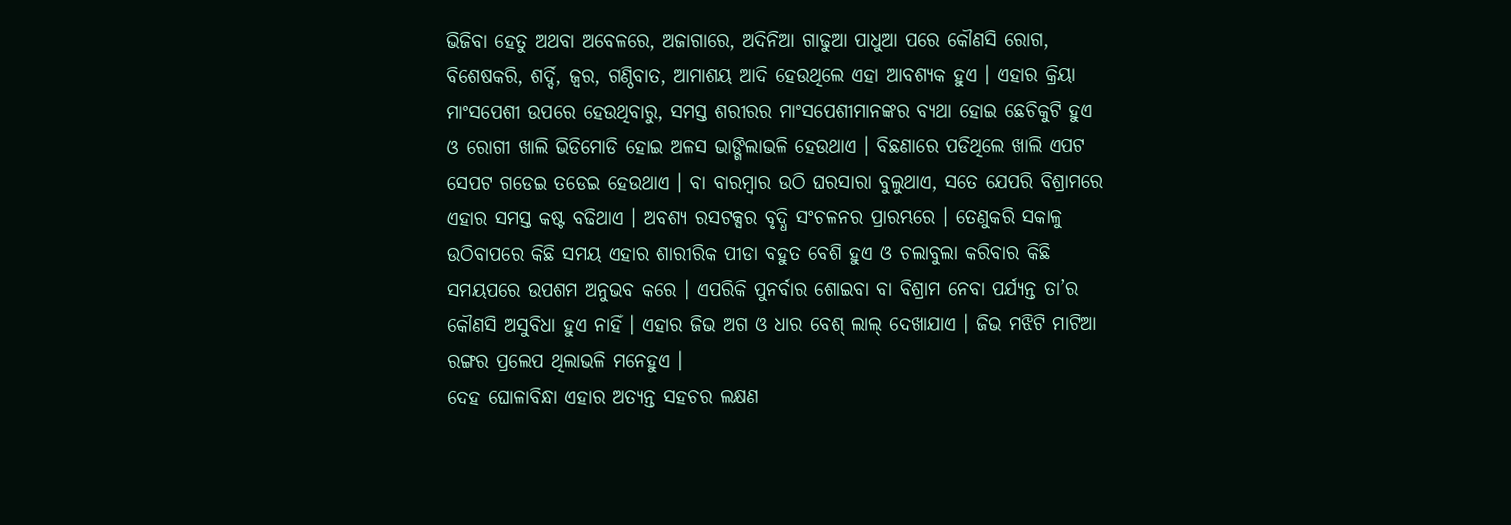ଭିଜିବା ହେତୁ ଅଥବା ଅବେଳରେ, ଅଜାଗାରେ, ଅଦିନିଆ ଗାଢୁଆ ପାଧୁଆ ପରେ କୌଣସି ରୋଗ, ବିଶେଷକରି, ଶର୍ଦ୍ଦି, ଜ୍ଵର, ଗଣ୍ଠିବାତ, ଆମାଶୟ ଆଦି ହେଉଥିଲେ ଏହା ଆବଶ୍ୟକ ହୁଏ । ଏହାର କ୍ରିୟା ମାଂସପେଶୀ ଉପରେ ହେଉଥିବାରୁ, ସମସ୍ତ ଶରୀରର ମାଂସପେଶୀମାନଙ୍କର ବ୍ୟଥା ହୋଇ ଛେଚିକୁଟି ହୁଏ ଓ ରୋଗୀ ଖାଲି ଭିଡିମୋଡି ହୋଇ ଅଳସ ଭାଙ୍ଗିଲାଭଳି ହେଉଥାଏ । ବିଛଣାରେ ପଡିଥିଲେ ଖାଲି ଏପଟ ସେପଟ ଗଡେଇ ତଡେଇ ହେଉଥାଏ । ବା ବାରମ୍ବାର ଉଠି ଘରସାରା ବୁଲୁଥାଏ, ସତେ ଯେପରି ବିଶ୍ରାମରେ ଏହାର ସମସ୍ତ କଷ୍ଟ ବଢିଥାଏ । ଅବଶ୍ୟ ରସଟକ୍ସର ବୃଦ୍ଧି ସଂଚଳନର ପ୍ରାରମ୍ଭରେ । ତେଣୁକରି ସକାଳୁ ଉଠିବାପରେ କିଛି ସମୟ ଏହାର ଶାରୀରିକ ପୀଡା ବହୁତ ବେଶି ହୁଏ ଓ ଚଲାବୁଲା କରିବାର କିଛି ସମୟପରେ ଉପଶମ ଅନୁଭବ କରେ । ଏପରିକି ପୁନର୍ବାର ଶୋଇବା ବା ବିଶ୍ରାମ ନେବା ପର୍ଯ୍ୟନ୍ତ ତା’ର କୌଣସି ଅସୁବିଧା ହୁଏ ନାହିଁ । ଏହାର ଜିଭ ଅଗ ଓ ଧାର ବେଶ୍ ଲାଲ୍ ଦେଖାଯାଏ । ଜିଭ ମଝିଟି ମାଟିଆ ରଙ୍ଗର ପ୍ରଲେପ ଥିଲାଭଳି ମନେହୁଏ ।
ଦେହ ଘୋଳାବିନ୍ଧା ଏହାର ଅତ୍ୟନ୍ତ ସହଚର ଲକ୍ଷଣ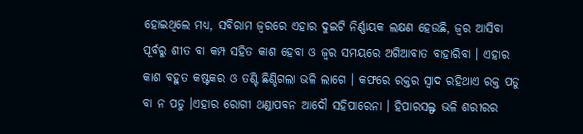ହୋଇଥିଲେ ମଧ୍ୟ, ସବିରାମ ଜ୍ଵରରେ ଏହାର ଦୁଇଟି ନିର୍ଣ୍ଣାୟକ ଲକ୍ଷଣ ହେଉଛି, ଜ୍ଵର ଆସିବା ପୂର୍ବରୁ ଶୀତ ବା କମ୍ପ ସହିତ କାଶ ହେବା ଓ ଜ୍ଵର ସମୟରେ ଅଗିଆବାତ ବାହାରିବା । ଏହାର କାଶ ବହୁତ କଷ୍ଟକର ଓ ତଣ୍ଟି ଛିଣ୍ଡିଗଲା ଭଳି ଲାଗେ । କଫରେ ରକ୍ତର ସ୍ଵାଦ ରହିଥାଏ ରକ୍ତ ପଡୁ ବା ନ ପଡୁ ।ଏହାର ରୋଗୀ ଥଣ୍ଡାପବନ ଆଦୌ ସହିପାରେନା । ହିପାରସଲ୍ଫ ଭଳି ଶରୀରର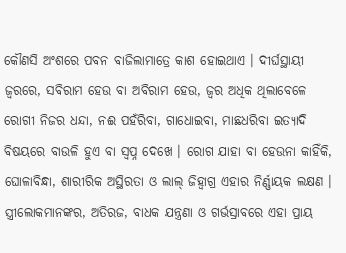କୌଣସି ଅଂଶରେ ପବନ ବାଜିଲାମାତ୍ରେ କାଶ ହୋଇଥାଏ । ଦୀର୍ଘସ୍ଥାୟୀ ଜ୍ଵରରେ, ସବିରାମ ହେଉ ବା ଅବିରାମ ହେଉ, ଜ୍ଵର ଅଧିକ ଥିଲାବେଳେ ରୋଗୀ ନିଜର ଧନ୍ଦା, ନଈ ପହଁରିବା, ଗାଧୋଇବା, ମାଛଧରିବା ଇତ୍ୟାଦି ବିଷୟରେ ବାଉଳି ହୁଏ ବା ସ୍ଵପ୍ନ ଦେଖେ । ରୋଗ ଯାହା ବା ହେଉନା କାହିଁକି, ଘୋଳାବିନ୍ଧା, ଶାରୀରିକ ଅସ୍ଥିରତା ଓ ଲାଲ୍ ଜିହ୍ଵାଗ୍ର ଏହାର ନିର୍ଣ୍ଣାୟକ ଲକ୍ଷଣ ।
ସ୍ତ୍ରୀଲୋକମାନଙ୍କର, ଅତିରଜ, ବାଧକ ଯନ୍ତ୍ରଣା ଓ ଗର୍ଭସ୍ରାବରେ ଏହା ପ୍ରାୟ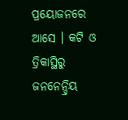ପ୍ରୟୋଜନରେ ଆସେ । କଟି ଓ ତ୍ରିକାସ୍ଥିରୁ ଜନନେନ୍ଦ୍ରିୟ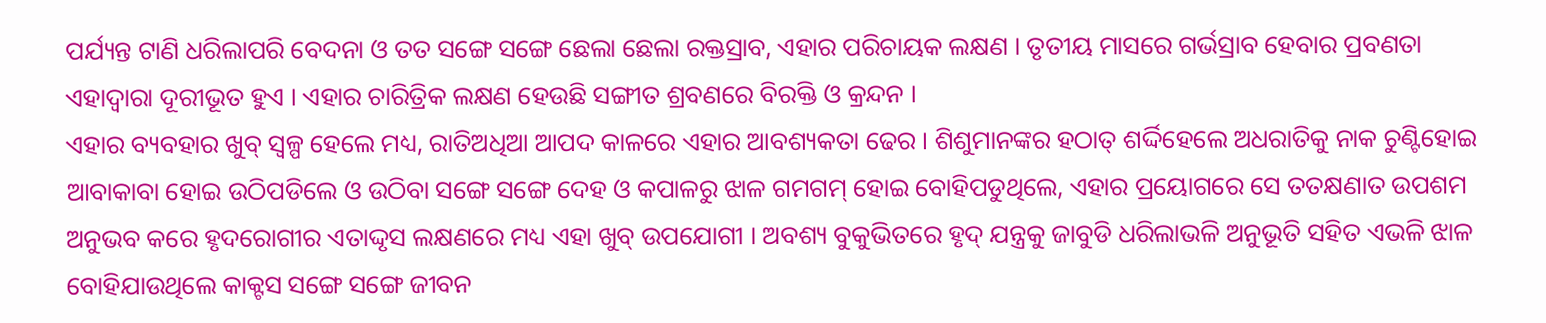ପର୍ଯ୍ୟନ୍ତ ଟାଣି ଧରିଲାପରି ବେଦନା ଓ ତତ ସଙ୍ଗେ ସଙ୍ଗେ ଛେଲା ଛେଲା ରକ୍ତସ୍ରାବ, ଏହାର ପରିଚାୟକ ଲକ୍ଷଣ । ତୃତୀୟ ମାସରେ ଗର୍ଭସ୍ରାବ ହେବାର ପ୍ରବଣତା ଏହାଦ୍ଵାରା ଦୂରୀଭୂତ ହୁଏ । ଏହାର ଚାରିତ୍ରିକ ଲକ୍ଷଣ ହେଉଛି ସଙ୍ଗୀତ ଶ୍ରବଣରେ ବିରକ୍ତି ଓ କ୍ରନ୍ଦନ ।
ଏହାର ବ୍ୟବହାର ଖୁବ୍ ସ୍ୱଳ୍ପ ହେଲେ ମଧ୍ୟ, ରାତିଅଧିଆ ଆପଦ କାଳରେ ଏହାର ଆବଶ୍ୟକତା ଢେର । ଶିଶୁମାନଙ୍କର ହଠାତ୍ ଶର୍ଦ୍ଦିହେଲେ ଅଧରାତିକୁ ନାକ ଚୁଣ୍ଟିହୋଇ ଆବାକାବା ହୋଇ ଉଠିପଡିଲେ ଓ ଉଠିବା ସଙ୍ଗେ ସଙ୍ଗେ ଦେହ ଓ କପାଳରୁ ଝାଳ ଗମଗମ୍ ହୋଇ ବୋହିପଡୁଥିଲେ, ଏହାର ପ୍ରୟୋଗରେ ସେ ତତକ୍ଷଣାତ ଉପଶମ ଅନୁଭବ କରେ ହୃଦରୋଗୀର ଏତାଦ୍ଦୃସ ଲକ୍ଷଣରେ ମଧ୍ୟ ଏହା ଖୁବ୍ ଉପଯୋଗୀ । ଅବଶ୍ୟ ବୁକୁଭିତରେ ହୃଦ୍ ଯନ୍ତ୍ରକୁ ଜାବୁଡି ଧରିଲାଭଳି ଅନୁଭୂତି ସହିତ ଏଭଳି ଝାଳ ବୋହିଯାଉଥିଲେ କାକ୍ଟସ ସଙ୍ଗେ ସଙ୍ଗେ ଜୀବନ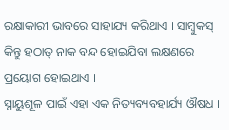ରକ୍ଷାକାରୀ ଭାବରେ ସାହାଯ୍ୟ କରିଥାଏ । ସାମ୍ବୁକସ୍ କିନ୍ତୁ ହଠାତ୍ ନାକ ବନ୍ଦ ହୋଇଯିବା ଲକ୍ଷଣରେ ପ୍ରୟୋଗ ହୋଇଥାଏ ।
ସ୍ନାୟୁଶୂଳ ପାଇଁ ଏହା ଏକ ନିତ୍ୟବ୍ୟବହାର୍ଯ୍ୟ ଔଷଧ ।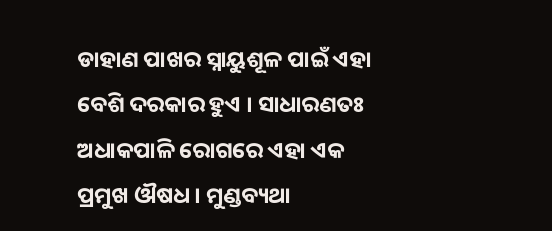ଡାହାଣ ପାଖର ସ୍ନାୟୁଶୂଳ ପାଇଁ ଏହା ବେଶି ଦରକାର ହୁଏ । ସାଧାରଣତଃ ଅଧାକପାଳି ରୋଗରେ ଏହା ଏକ ପ୍ରମୁଖ ଔଷଧ । ମୁଣ୍ଡବ୍ୟଥା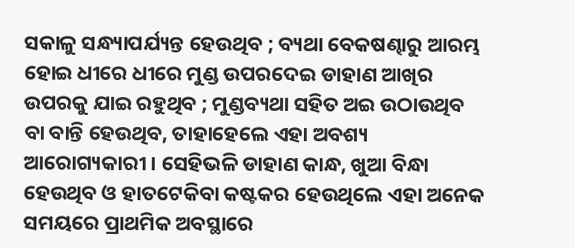ସକାଳୁ ସନ୍ଧ୍ୟାପର୍ଯ୍ୟନ୍ତ ହେଉଥିବ ; ବ୍ୟଥା ବେକଷଣ୍ଢାରୁ ଆରମ୍ଭ ହୋଇ ଧୀରେ ଧୀରେ ମୁଣ୍ଡ ଉପରଦେଇ ଡାହାଣ ଆଖିର ଉପରକୁ ଯାଇ ରହୁଥିବ ; ମୁଣ୍ଡବ୍ୟଥା ସହିତ ଅଇ ଉଠାଉଥିବ ବା ବାନ୍ତି ହେଉଥିବ, ତାହାହେଲେ ଏହା ଅବଶ୍ୟ ଆରୋଗ୍ୟକାରୀ । ସେହିଭଳି ଡାହାଣ କାନ୍ଧ, ଖୁଆ ବିନ୍ଧା ହେଉଥିବ ଓ ହାତଟେକିବା କଷ୍ଟକର ହେଉଥିଲେ ଏହା ଅନେକ ସମୟରେ ପ୍ରାଥମିକ ଅବସ୍ଥାରେ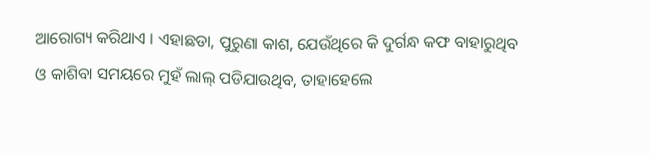ଆରୋଗ୍ୟ କରିଥାଏ । ଏହାଛଡା, ପୁରୁଣା କାଶ, ଯେଉଁଥିରେ କି ଦୁର୍ଗନ୍ଧ କଫ ବାହାରୁଥିବ ଓ କାଶିବା ସମୟରେ ମୁହଁ ଲାଲ୍ ପଡିଯାଉଥିବ, ତାହାହେଲେ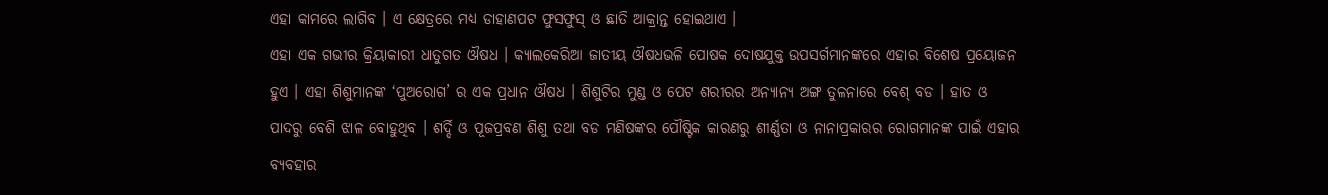ଏହା କାମରେ ଲାଗିବ । ଏ କ୍ଷେତ୍ରରେ ମଧ୍ୟ ଡାହାଣପଟ ଫୁସଫୁସ୍ ଓ ଛାତି ଆକ୍ରାନ୍ତ ହୋଇଥାଏ ।
ଏହା ଏକ ଗଭୀର କ୍ରିୟାକାରୀ ଧାତୁଗତ ଔଷଧ । କ୍ୟାଲକେରିଆ ଜାତୀୟ ଔଷଧଭଳି ପୋଷକ ଦୋଷଯୁକ୍ତ ଉପସର୍ଗମାନଙ୍କରେ ଏହାର ବିଶେଷ ପ୍ରୟୋଜନ ହୁଏ । ଏହା ଶିଶୁମାନଙ୍କ ‘ପୁଅରୋଗ’ ର ଏକ ପ୍ରଧାନ ଔଷଧ । ଶିଶୁଟିର ମୁଣ୍ଡ ଓ ପେଟ ଶରୀରର ଅନ୍ୟାନ୍ୟ ଅଙ୍ଗ ତୁଳନାରେ ବେଶ୍ ବଡ । ହାତ ଓ ପାଦରୁ ବେଶି ଝାଳ ବୋହୁଥିବ । ଶର୍ଦ୍ଦି ଓ ପୂଜପ୍ରବଣ ଶିଶୁ ତଥା ବଡ ମଣିଷଙ୍କର ପୌଷ୍ଟିକ କାରଣରୁ ଶୀର୍ଣ୍ଣତା ଓ ନାନାପ୍ରକାରର ରୋଗମାନଙ୍କ ପାଇଁ ଏହାର ବ୍ୟବହାର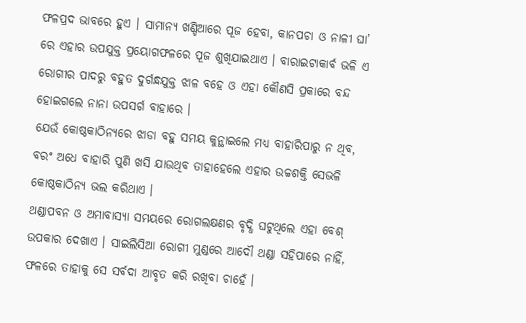ଫଳପ୍ରଦ ଭାବରେ ହୁଏ । ସାମାନ୍ୟ ଖଣ୍ଡିଆରେ ପୂଜ ହେବା, କାନପଚା ଓ ନାଳୀ ଘା’ ରେ ଏହାର ଉପଯୁକ୍ତ ପ୍ରୟୋଗଫଳରେ ପୂଜ ଶୁଖିଯାଇଥାଏ । ବାରାଇଟାକାର୍ବ ଭଳି ଏ ରୋଗୀର ପାଦରୁ ବହୁତ ଦୁର୍ଗନ୍ଧଯୁକ୍ତ ଝାଳ ବହେ ଓ ଏହା କୌଣସି ପ୍ରକାରେ ବନ୍ଦ ହୋଇଗଲେ ନାନା ଉପସର୍ଗ ବାହାରେ ।
ଯେଉଁ କୋଷ୍ଠକାଠିନ୍ୟରେ ଝାଡା ବହୁ ସମୟ କୁନ୍ଥାଇଲେ ମଧ୍ୟ ବାହାରିପାରୁ ନ ଥିବ, ବରଂ ଅଧେ ବାହାରି ପୁଣି ଖସି ଯାଉଥିବ ତାହାହେଲେ ଏହାର ଉଚ୍ଚଶକ୍ତି ସେଭଳି କୋଷ୍ଠକାଠିନ୍ୟ ଭଲ କରିଥାଏ ।
ଥଣ୍ଡାପବନ ଓ ଅମାବାସ୍ୟା ସମୟରେ ରୋଗଲକ୍ଷଣର ବୃଦ୍ଧି ଘଟୁଥିଲେ ଏହା ବେଶ୍ ଉପକାର ଦେଖାଏ । ସାଇଲିସିଆ ରୋଗୀ ମୁଣ୍ଡରେ ଆଦୌ ଥଣ୍ଡା ସହିପାରେ ନାହିଁ, ଫଳରେ ତାହାକୁ ସେ ସର୍ବଦା ଆବୃତ କରି ରଖିବା ଚାହେଁ ।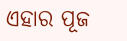ଏହାର ପୂଜ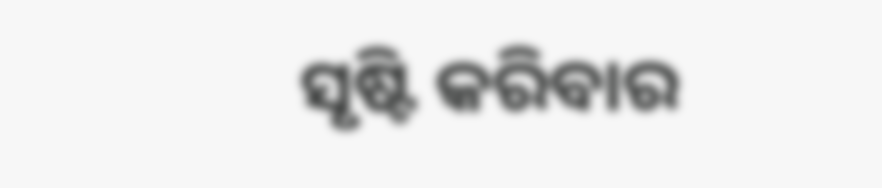ସୃଷ୍ଟି କରିବାର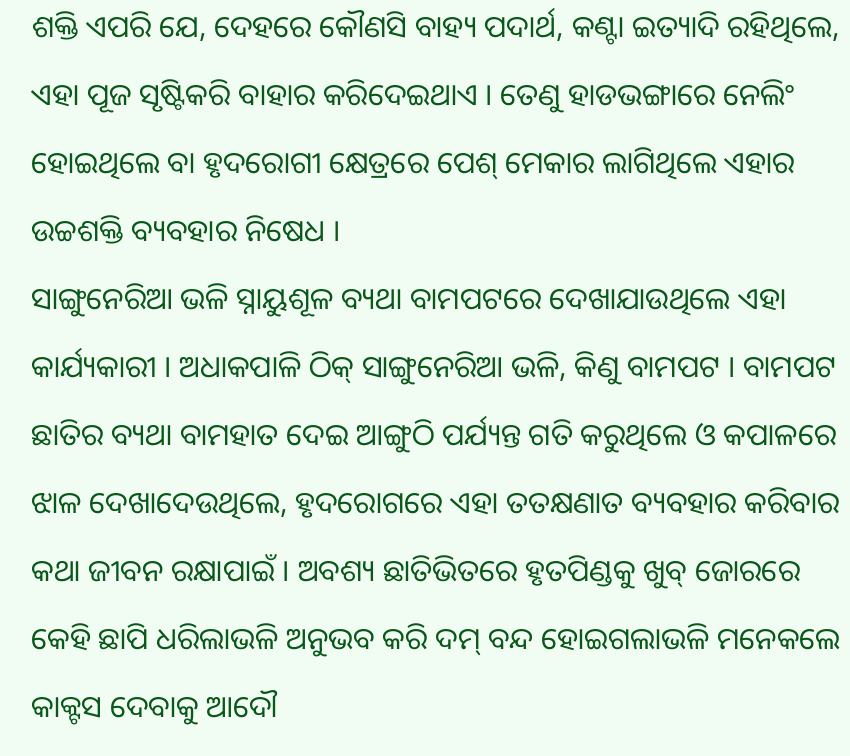ଶକ୍ତି ଏପରି ଯେ, ଦେହରେ କୌଣସି ବାହ୍ୟ ପଦାର୍ଥ, କଣ୍ଟା ଇତ୍ୟାଦି ରହିଥିଲେ, ଏହା ପୂଜ ସୃଷ୍ଟିକରି ବାହାର କରିଦେଇଥାଏ । ତେଣୁ ହାଡଭଙ୍ଗାରେ ନେଲିଂ ହୋଇଥିଲେ ବା ହୃଦରୋଗୀ କ୍ଷେତ୍ରରେ ପେଶ୍ ମେକାର ଲାଗିଥିଲେ ଏହାର ଉଚ୍ଚଶକ୍ତି ବ୍ୟବହାର ନିଷେଧ ।
ସାଙ୍ଗୁନେରିଆ ଭଳି ସ୍ନାୟୁଶୂଳ ବ୍ୟଥା ବାମପଟରେ ଦେଖାଯାଉଥିଲେ ଏହା କାର୍ଯ୍ୟକାରୀ । ଅଧାକପାଳି ଠିକ୍ ସାଙ୍ଗୁନେରିଆ ଭଳି, କିଣୁ ବାମପଟ । ବାମପଟ ଛାତିର ବ୍ୟଥା ବାମହାତ ଦେଇ ଆଙ୍ଗୁଠି ପର୍ଯ୍ୟନ୍ତ ଗତି କରୁଥିଲେ ଓ କପାଳରେ ଝାଳ ଦେଖାଦେଉଥିଲେ, ହୃଦରୋଗରେ ଏହା ତତକ୍ଷଣାତ ବ୍ୟବହାର କରିବାର କଥା ଜୀବନ ରକ୍ଷାପାଇଁ । ଅବଶ୍ୟ ଛାତିଭିତରେ ହୃତପିଣ୍ଡକୁ ଖୁବ୍ ଜୋରରେ କେହି ଛାପି ଧରିଲାଭଳି ଅନୁଭବ କରି ଦମ୍ ବନ୍ଦ ହୋଇଗଲାଭଳି ମନେକଲେ କାକ୍ଟସ ଦେବାକୁ ଆଦୌ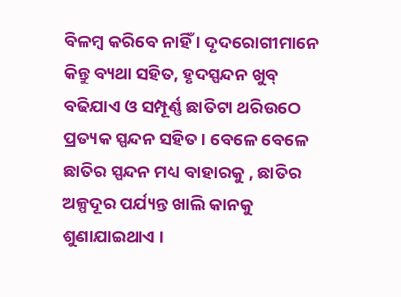ବିଳମ୍ବ କରିବେ ନାହିଁ । ଦୃଦରୋଗୀମାନେ କିନ୍ତୁ ବ୍ୟଥା ସହିତ, ହୃଦସ୍ପନ୍ଦନ ଖୁବ୍ ବଢିଯାଏ ଓ ସମ୍ପୂର୍ଣ୍ଣ ଛାତିଟା ଥରିଉଠେ ପ୍ରତ୍ୟକ ସ୍ପନ୍ଦନ ସହିତ । ବେଳେ ବେଳେ ଛାତିର ସ୍ପନ୍ଦନ ମଧ୍ୟ ବାହାରକୁ , ଛାତିର ଅଳ୍ପଦୂର ପର୍ଯ୍ୟନ୍ତ ଖାଲି କାନକୁ ଶୁଣାଯାଇଥାଏ ।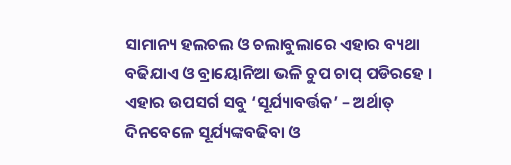ସାମାନ୍ୟ ହଲଚଲ ଓ ଚଲାବୁଲାରେ ଏହାର ବ୍ୟଥା ବଢିଯାଏ ଓ ବ୍ରାୟୋନିଆ ଭଳି ଚୁପ ଚାପ୍ ପଡିରହେ । ଏହାର ଉପସର୍ଗ ସବୁ ‘ସୂର୍ଯ୍ୟାବର୍ତ୍ତକ’ – ଅର୍ଥାତ୍ ଦିନବେଳେ ସୂର୍ଯ୍ୟଙ୍କବଢିବା ଓ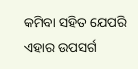କମିବା ସହିତ ଯେପରି ଏହାର ଉପସର୍ଗ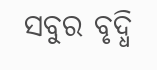ସବୁର ବୃଦ୍ଧି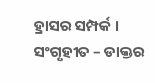ହ୍ରାସର ସମ୍ପର୍କ ।
ସଂଗୃହୀତ – ଡାକ୍ତର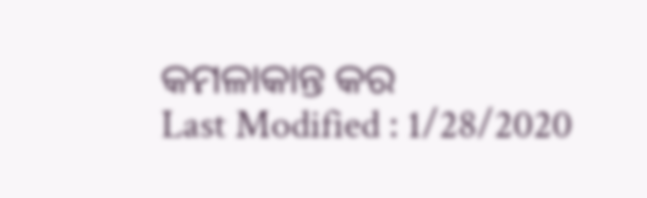କମଳାକାନ୍ତ କର
Last Modified : 1/28/2020